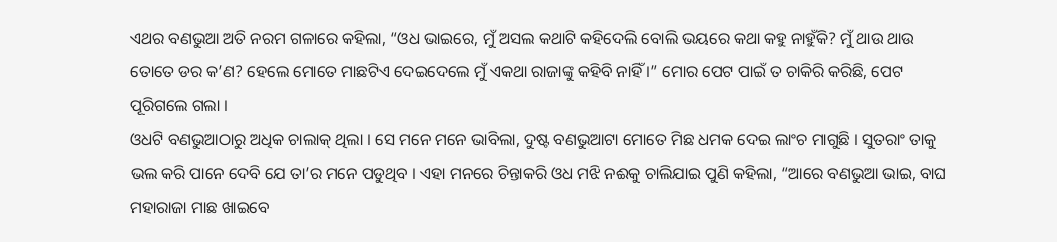ଏଥର ବଣଭୁଆ ଅତି ନରମ ଗଳାରେ କହିଲା, “ଓଧ ଭାଇରେ, ମୁଁ ଅସଲ କଥାଟି କହିଦେଲି ବୋଲି ଭୟରେ କଥା କହୁ ନାହୁଁକି? ମୁଁ ଥାଉ ଥାଉ ତୋତେ ଡର କ’ଣ? ହେଲେ ମୋତେ ମାଛଟିଏ ଦେଇଦେଲେ ମୁଁ ଏକଥା ରାଜାଙ୍କୁ କହିବି ନାହିଁ ।” ମୋର ପେଟ ପାଇଁ ତ ଚାକିରି କରିଛି, ପେଟ ପୂରିଗଲେ ଗଲା ।
ଓଧଟି ବଣଭୁଆଠାରୁ ଅଧିକ ଚାଲାକ୍ ଥିଲା । ସେ ମନେ ମନେ ଭାବିଲା, ଦୁଷ୍ଟ ବଣଭୁଆଟା ମୋତେ ମିଛ ଧମକ ଦେଇ ଲାଂଚ ମାଗୁଛି । ସୁତରାଂ ତାକୁ ଭଲ କରି ପାନେ ଦେବି ଯେ ତା’ର ମନେ ପଡୁଥିବ । ଏହା ମନରେ ଚିନ୍ତାକରି ଓଧ ମଝି ନଈକୁ ଚାଲିଯାଇ ପୁଣି କହିଲା, “ଆରେ ବଣଭୁଆ ଭାଇ, ବାଘ ମହାରାଜା ମାଛ ଖାଇବେ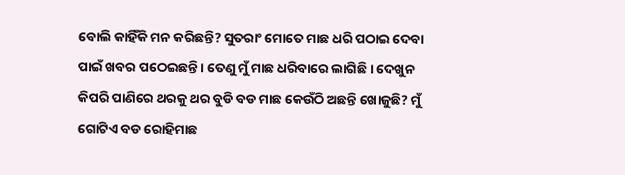ବୋଲି କାହିଁକି ମନ କରିଛନ୍ତି? ସୁତରାଂ ମୋତେ ମାଛ ଧରି ପଠାଇ ଦେବା ପାଇଁ ଖବର ପଠେଇଛନ୍ତି । ତେଣୁ ମୁଁ ମାଛ ଧରିବାରେ ଲାଗିଛି । ଦେଖୁନ କିପରି ପାଣିରେ ଥରକୁ ଥର ବୁଡି ବଡ ମାଛ କେଉଁଠି ଅଛନ୍ତି ଖୋଜୁଛି? ମୁଁ ଗୋଟିଏ ବଡ ରୋହିମାଛ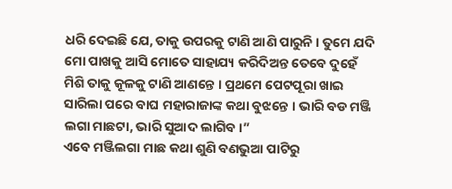ଧରି ଦେଇଛି ଯେ, ତାକୁ ଉପରକୁ ଟାଣି ଆଣି ପାରୁନି । ତୁମେ ଯଦି ମୋ ପାଖକୁ ଆସି ମୋତେ ସାହାଯ୍ୟ କରିଦିଅନ୍ତ ତେବେ ଦୁହେଁ ମିଶି ତାକୁ କୂଳକୁ ଟାଣି ଆଣନ୍ତେ । ପ୍ରଥମେ ପେଟପୂରା ଖାଇ ସାରିଲା ପରେ ବାଘ ମହାରାଜାଙ୍କ କଥା ବୁଝନ୍ତେ । ଭାରି ବଡ ମଞ୍ଜି ଲଗା ମାଛଟା, ଭାରି ସୁଆଦ ଲାଗିବ ।”
ଏବେ ମଞ୍ଜିଲଗା ମାଛ କଥା ଶୁଣି ବଣଭୁଆ ପାଟିରୁ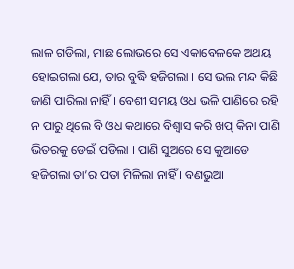ଲାଳ ଗଡିଲା, ମାଛ ଲୋଭରେ ସେ ଏକାବେଳକେ ଅଥୟ ହୋଇଗଲା ଯେ, ତାର ବୁଦ୍ଧି ହଜିଗଲା । ସେ ଭଲ ମନ୍ଦ କିଛି ଜାଣି ପାରିଲା ନାହିଁ । ବେଶୀ ସମୟ ଓଧ ଭଳି ପାଣିରେ ରହି ନ ପାରୁ ଥିଲେ ବି ଓଧ କଥାରେ ବିଶ୍ୱାସ କରି ଖପ୍ କିନା ପାଣି ଭିତରକୁ ଡେଇଁ ପଡିଲା । ପାଣି ସୁଅରେ ସେ କୁଆଡେ ହଜିଗଲା ତା’ର ପତା ମିଳିଲା ନାହିଁ । ବଣଭୁଆ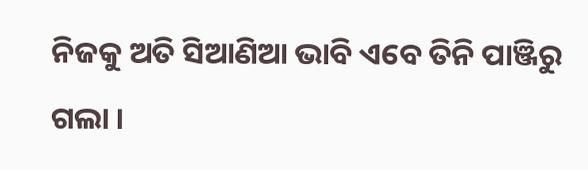ନିଜକୁ ଅତି ସିଆଣିଆ ଭାବି ଏବେ ତିନି ପାଞ୍ଜିରୁ ଗଲା ।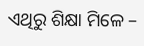ଏଥିରୁ ଶିକ୍ଷା ମିଳେ –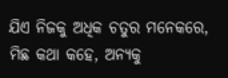ଯିଏ ନିଜକୁ ଅଧିକ ଚତୁର ମନେକରେ, ମିଛ କଥା କହେ, ଅନ୍ୟକୁ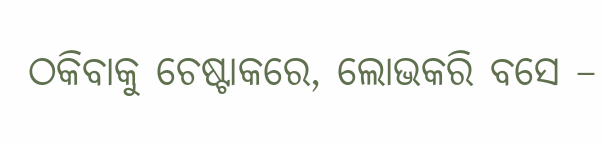ଠକିବାକୁ ଚେଷ୍ଟାକରେ, ଲୋଭକରି ବସେ –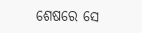ଶେଷରେ ସେ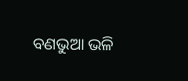ବଣଭୁଆ ଭଳି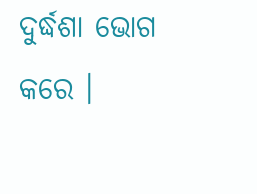ଦୁର୍ଦ୍ଧଶା ଭୋଗ କରେ ।